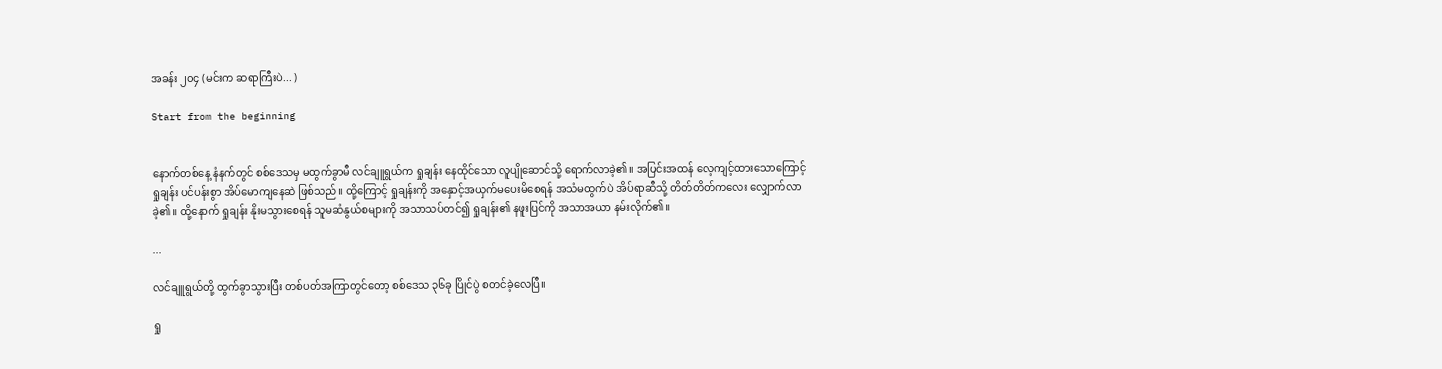အခန်း ၂၀၄ (မင်းက ဆရာကြီးပဲ... )

Start from the beginning


နောက်တစ်နေ့ နံနက်တွင် စစ်ဒေသမှ မထွက်ခွာမီ လင်ချူရွယ်က ရှုချန်း နေထိုင်သော လူပျိုဆောင်သို့ ရောက်လာခဲ့၏။ အပြင်းအထန် လေ့ကျင့်ထားသောကြောင့် ရှုချန်း ပင်ပန်းစွာ အိပ်မောကျနေဆဲ ဖြစ်သည်။ ထို့ကြောင့် ရှုချန်းကို အနှောင့်အယှက်မပေးမိစေရန် အသံမထွက်ပဲ အိပ်ရာဆီသို့ တိတ်တိတ်ကလေး လျှောက်လာခဲ့၏။ ထို့နောက် ရှုချန်း နိုးမသွားစေရန် သူမဆံနွယ်စများကို အသာသပ်တင်၍ ရှုချန်း၏ နဖူးပြင်ကို အသာအယာ နမ်းလိုက်၏။

...

လင်ချူရွယ်တို့ ထွက်ခွာသွားပြီး တစ်ပတ်အကြာတွင်တော့ စစ်ဒေသ ၃၆ခု ပြိုင်ပွဲ စတင်ခဲ့လေပြီ။

ရှု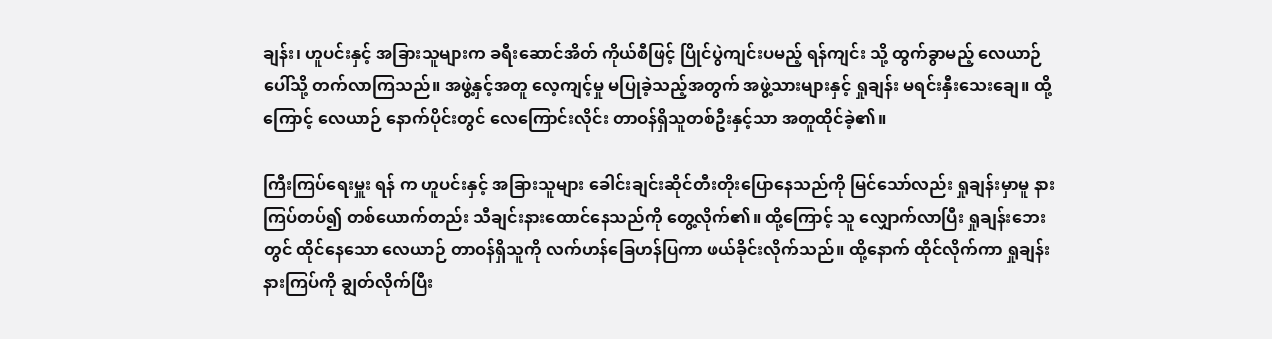ချန်း၊ ဟူပင်းနှင့် အခြားသူများက ခရီးဆောင်အိတ် ကိုယ်စီဖြင့် ပြိုင်ပွဲကျင်းပမည့် ရန်ကျင်း သို့ ထွက်ခွာမည့် လေယာဉ်ပေါ်သို့ တက်လာကြသည်။ အဖွဲ့နှင့်အတူ လေ့ကျင့်မှု မပြုခဲ့သည့်အတွက် အဖွဲ့သားများနှင့် ရှုချန်း မရင်းနှီးသေးချေ။ ထို့ကြောင့် လေယာဉ် နောက်ပိုင်းတွင် လေကြောင်းလိုင်း တာဝန်ရှိသူတစ်ဦးနှင့်သာ အတူထိုင်ခဲ့၏။

ကြီးကြပ်ရေးမှူး ရန် က ဟူပင်းနှင့် အခြားသူများ ခေါင်းချင်းဆိုင်တီးတိုးပြောနေသည်ကို မြင်သော်လည်း ရှုချန်းမှာမူ နားကြပ်တပ်၍ တစ်ယောက်တည်း သီချင်းနားထောင်နေသည်ကို တွေ့လိုက်၏။ ထို့ကြောင့် သူ လျှောက်လာပြီး ရှုချန်းဘေးတွင် ထိုင်နေသော လေယာဉ် တာဝန်ရှိသူကို လက်ဟန်ခြေဟန်ပြကာ ဖယ်ခိုင်းလိုက်သည်။ ထို့နောက် ထိုင်လိုက်ကာ ရှုချန်း နားကြပ်ကို ချွတ်လိုက်ပြီး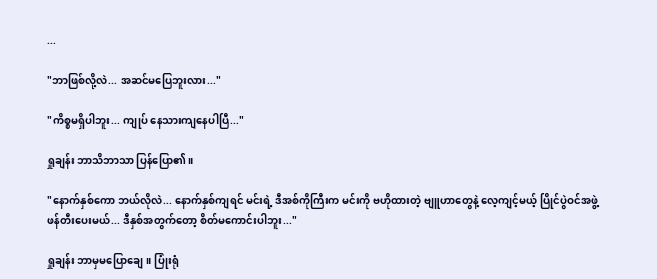...

"ဘာဖြစ်လို့လဲ... အဆင်မပြေဘူးလား..."

"ကိစ္စမရှိပါဘူး... ကျုပ် နေသားကျနေပါပြီ..."

ရှုချန်း ဘာသိဘာသာ ပြန်ပြော၏။

"နောက်နှစ်ကော ဘယ်လိုလဲ... နောက်နှစ်ကျရင် မင်းရဲ့ ဒီအစ်ကိုကြီးက မင်းကို ဗဟိုထားတဲ့ ဗျူဟာတွေနဲ့ လေ့ကျင့်မယ့် ပြိုင်ပွဲဝင်အဖွဲ့ ဖန်တီးပေးမယ်... ဒီနှစ်အတွက်တော့ စိတ်မကောင်းပါဘူး..."

ရှုချန်း ဘာမှမပြောချေ။ ပြုံးရုံ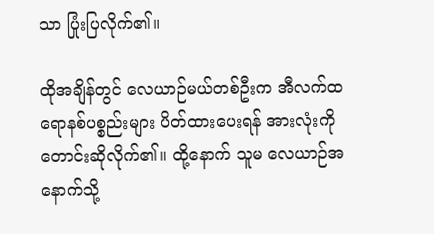သာ ပြုံးပြလိုက်၏။

ထိုအချိန်တွင် လေယာဉ်မယ်တစ်ဦးက အီလက်ထရောနစ်ပစ္စည်းများ ပိတ်ထားပေးရန် အားလုံးကို တောင်းဆိုလိုက်၏။ ထို့နောက် သူမ လေယာဉ်အနောက်သို့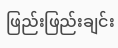ဖြည်းဖြည်းချင်း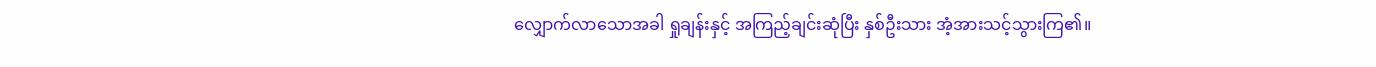လျှောက်လာသောအခါ ရှုချန်းနှင့် အကြည့်ချင်းဆုံပြီး နှစ်ဦးသား အံ့အားသင့်သွားကြ၏။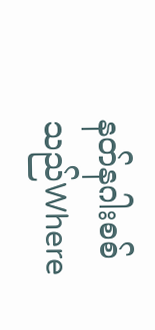နတ်နဂါးစစ်သည်Where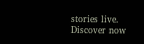stories live. Discover now